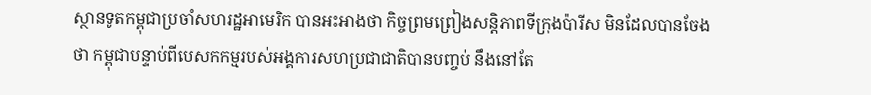ស្ថានទូតកម្ពុជាប្រចាំសហរដ្ឋអាមេរិក បានអះអាងថា កិច្ចព្រមព្រៀងសន្តិភាពទីក្រុងប៉ារីស មិនដែលបានចែងថា កម្ពុជាបន្ទាប់ពីបេសកកម្មរបស់អង្គការសហប្រជាជាតិបានបញ្ចប់ នឹងនៅតែ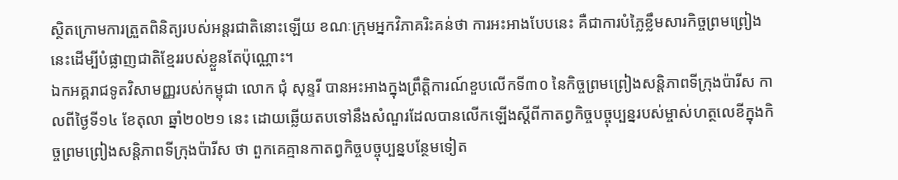ស្ថិតក្រោមការត្រួតពិនិត្យរបស់អន្តរជាតិនោះឡើយ ខណៈក្រុមអ្នកវិភាគរិះគន់ថា ការអះអាងបែបនេះ គឺជាការបំភ្លៃខ្លឹមសារកិច្ចព្រមព្រៀងនេះដើម្បីបំផ្លាញជាតិខ្មែររបស់ខ្លួនតែប៉ុណ្ណោះ។
ឯកអគ្គរាជទូតវិសាមញ្ញរបស់កម្ពុជា លោក ជុំ សុន្ទរី បានអះអាងក្នុងព្រឹត្តិការណ៍ខួបលើកទី៣០ នៃកិច្ចព្រមព្រៀងសន្តិភាពទីក្រុងប៉ារីស កាលពីថ្ងៃទី១៤ ខែតុលា ឆ្នាំ២០២១ នេះ ដោយឆ្លើយតបទៅនឹងសំណួរដែលបានលើកឡើងស្ដីពីកាតព្វកិច្ចបច្ចុប្បន្នរបស់ម្ចាស់ហត្ថលេខីក្នុងកិច្ចព្រមព្រៀងសន្តិភាពទីក្រុងប៉ារីស ថា ពួកគេគ្មានកាតព្វកិច្ចបច្ចុប្បន្នបន្ថែមទៀត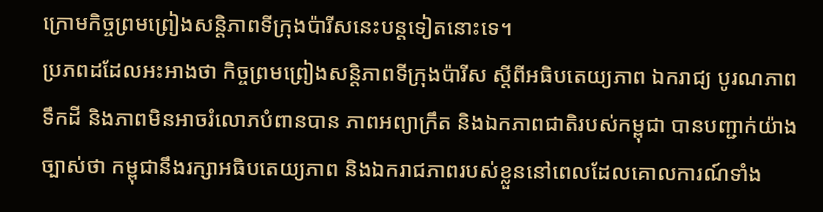ក្រោមកិច្ចព្រមព្រៀងសន្តិភាពទីក្រុងប៉ារីសនេះបន្តទៀតនោះទេ។
ប្រភពដដែលអះអាងថា កិច្ចព្រមព្រៀងសន្តិភាពទីក្រុងប៉ារីស ស្ដីពីអធិបតេយ្យភាព ឯករាជ្យ បូរណភាពទឹកដី និងភាពមិនអាចរំលោភបំពានបាន ភាពអព្យាក្រឹត និងឯកភាពជាតិរបស់កម្ពុជា បានបញ្ជាក់យ៉ាងច្បាស់ថា កម្ពុជានឹងរក្សាអធិបតេយ្យភាព និងឯករាជភាពរបស់ខ្លួននៅពេលដែលគោលការណ៍ទាំង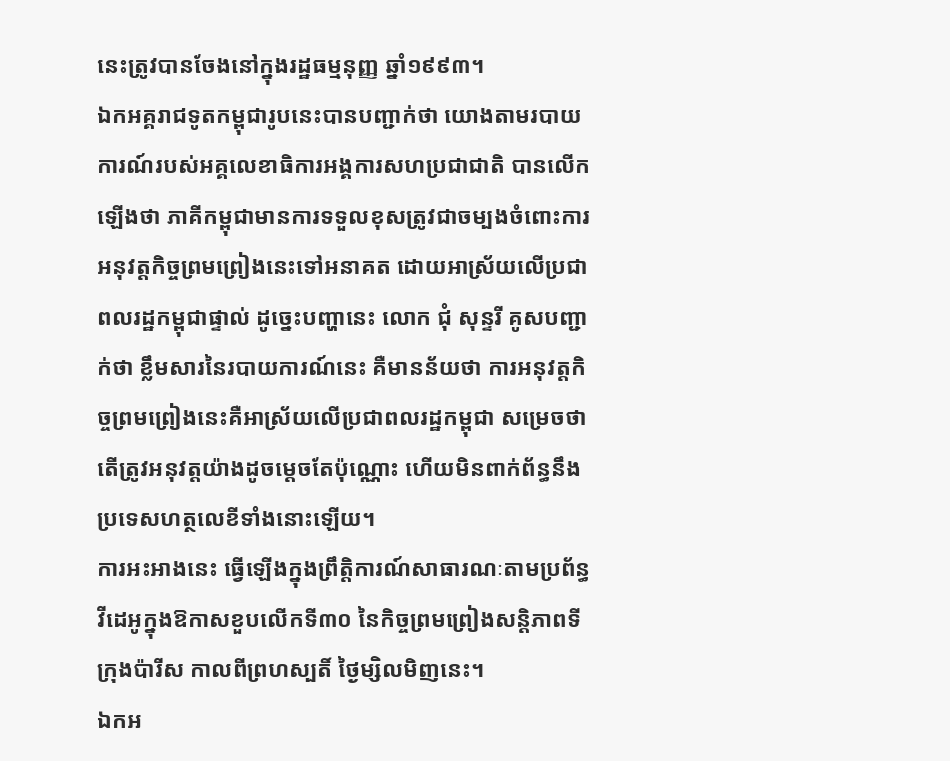នេះត្រូវបានចែងនៅក្នុងរដ្ឋធម្មនុញ្ញ ឆ្នាំ១៩៩៣។
ឯកអគ្គរាជទូតកម្ពុជារូបនេះបានបញ្ជាក់ថា យោងតាមរបាយការណ៍របស់អគ្គលេខាធិការអង្គការសហប្រជាជាតិ បានលើកឡើងថា ភាគីកម្ពុជាមានការទទួលខុសត្រូវជាចម្បងចំពោះការអនុវត្តកិច្ចព្រមព្រៀងនេះទៅអនាគត ដោយអាស្រ័យលើប្រជាពលរដ្ឋកម្ពុជាផ្ទាល់ ដូច្នេះបញ្ហានេះ លោក ជុំ សុន្ទរី គូសបញ្ជាក់ថា ខ្លឹមសារនៃរបាយការណ៍នេះ គឺមានន័យថា ការអនុវត្តកិច្ចព្រមព្រៀងនេះគឺអាស្រ័យលើប្រជាពលរដ្ឋកម្ពុជា សម្រេចថាតើត្រូវអនុវត្តយ៉ាងដូចម្តេចតែប៉ុណ្ណោះ ហើយមិនពាក់ព័ន្ធនឹងប្រទេសហត្ថលេខីទាំងនោះឡើយ។
ការអះអាងនេះ ធ្វើឡើងក្នុងព្រឹត្តិការណ៍សាធារណៈតាមប្រព័ន្ធវីដេអូក្នុងឱកាសខួបលើកទី៣០ នៃកិច្ចព្រមព្រៀងសន្តិភាពទីក្រុងប៉ារីស កាលពីព្រហស្បតិ៍ ថ្ងៃម្សិលមិញនេះ។
ឯកអ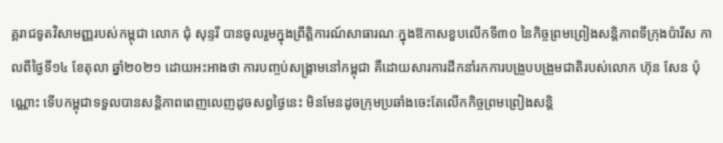គ្គរាជទូតវិសាមញ្ញរបស់កម្ពុជា លោក ជុំ សុន្ទរី បានចូលរួមក្នុងព្រឹត្តិការណ៍សាធារណៈក្នុងឱកាសខួបលើកទី៣០ នៃកិច្ចព្រមព្រៀងសន្តិភាពទីក្រុងប៉ារីស កាលពីថ្ងៃទី១៤ ខែតុលា ឆ្នាំ២០២១ ដោយអះអាងថា ការបញ្ចប់សង្គ្រាមនៅកម្ពុជា គឺដោយសារការដឹកនាំរកការបង្រួបបង្រួមជាតិរបស់លោក ហ៊ុន សែន ប៉ុណ្ណោះ ទើបកម្ពុជាទទួលបានសន្តិភាពពេញលេញដូចសព្វថ្ងៃនេះ មិនមែនដូចក្រុមប្រឆាំងចេះតែលើកកិច្ចព្រមព្រៀងសន្តិ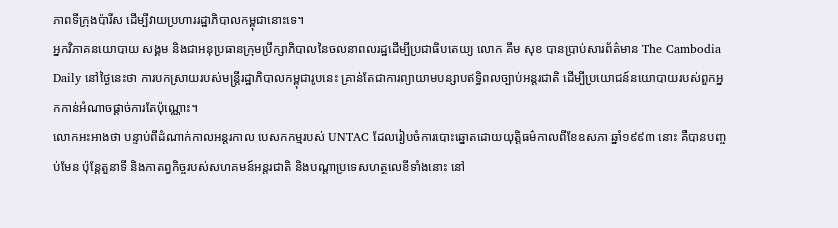ភាពទីក្រុងប៉ារីស ដើម្បីវាយប្រហាររដ្ឋាភិបាលកម្ពុជានោះទេ។
អ្នកវិភាគនយោបាយ សង្គម និងជាអនុប្រធានក្រុមប្រឹក្សាភិបាលនៃចលនាពលរដ្ឋដើម្បីប្រជាធិបតេយ្យ លោក គឹម សុខ បានប្រាប់សារព័ត៌មាន The Cambodia Daily នៅថ្ងៃនេះថា ការបកស្រាយរបស់មន្ត្រីរដ្ឋាភិបាលកម្ពុជារូបនេះ គ្រាន់តែជាការព្យាយាមបន្សាបឥទ្ធិពលច្បាប់អន្តរជាតិ ដើម្បីប្រយោជន៍នយោបាយរបស់ពួកអ្នកកាន់អំណាចផ្ដាច់ការតែប៉ុណ្ណោះ។
លោកអះអាងថា បន្ទាប់ពីដំណាក់កាលអន្តរកាល បេសកកម្មរបស់ UNTAC ដែលរៀបចំការបោះឆ្នោតដោយយុត្តិធម៌កាលពីខែឧសភា ឆ្នាំ១៩៩៣ នោះ គឺបានបញ្ចប់មែន ប៉ុន្តែតួនាទី និងកាតព្វកិច្ចរបស់សហគមន៍អន្តរជាតិ និងបណ្ដាប្រទេសហត្ថលេខីទាំងនោះ នៅ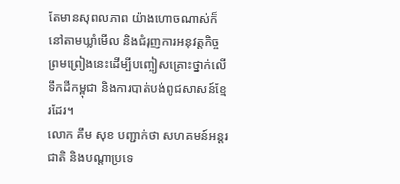តែមានសុពលភាព យ៉ាងហោចណាស់ក៏នៅតាមឃ្លាំមើល និងជំរុញការអនុវត្តកិច្ចព្រមព្រៀងនេះដើម្បីបញ្ចៀសគ្រោះថ្នាក់លើទឹកដីកម្ពុជា និងការបាត់បង់ពូជសាសន៍ខ្មែរដែរ។
លោក គឹម សុខ បញ្ជាក់ថា សហគមន៍អន្តរជាតិ និងបណ្ដាប្រទេ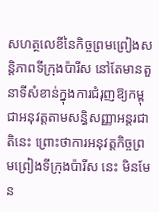សហត្ថលេខីនៃកិច្ចព្រមព្រៀងសន្តិភាពទីក្រុងប៉ារីស នៅតែមានតួនាទីសំខាន់ក្នុងការជំរុញឱ្យកម្ពុជាអនុវត្តតាមសន្ធិសញ្ញាអន្តរជាតិនេះ ព្រោះថាការអនុវត្តកិច្ចព្រមព្រៀងទីក្រុងប៉ារីស នេះ មិនមែន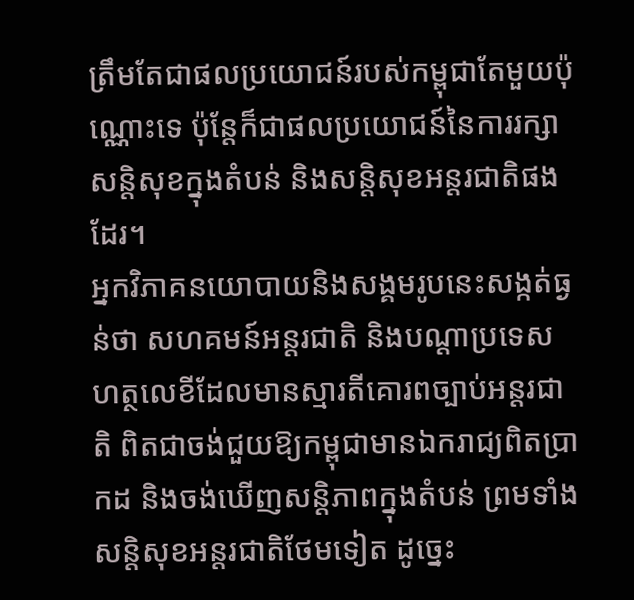ត្រឹមតែជាផលប្រយោជន៍របស់កម្ពុជាតែមួយប៉ុណ្ណោះទេ ប៉ុន្តែក៏ជាផលប្រយោជន៍នៃការរក្សាសន្តិសុខក្នុងតំបន់ និងសន្តិសុខអន្តរជាតិផងដែរ។
អ្នកវិភាគនយោបាយនិងសង្គមរូបនេះសង្កត់ធ្ងន់ថា សហគមន៍អន្តរជាតិ និងបណ្ដាប្រទេសហត្ថលេខីដែលមានស្មារតីគោរពច្បាប់អន្តរជាតិ ពិតជាចង់ជួយឱ្យកម្ពុជាមានឯករាជ្យពិតប្រាកដ និងចង់ឃើញសន្តិភាពក្នុងតំបន់ ព្រមទាំងសន្តិសុខអន្តរជាតិថែមទៀត ដូច្នេះ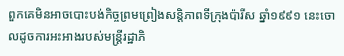ពួកគេមិនអាចបោះបង់កិច្ចព្រមព្រៀងសន្តិភាពទីក្រុងប៉ារីស ឆ្នាំ១៩៩១ នេះចោលដូចការអះអាងរបស់មន្ត្រីរដ្ឋាភិ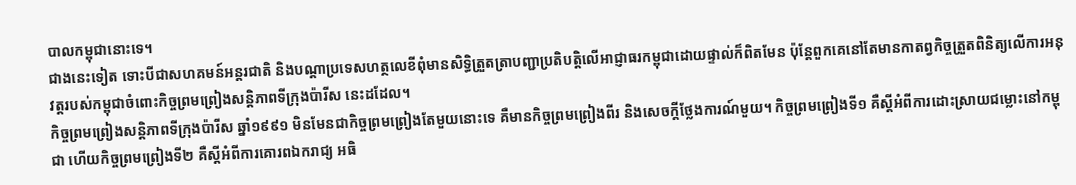បាលកម្ពុជានោះទេ។
ជាងនេះទៀត ទោះបីជាសហគមន៍អន្តរជាតិ និងបណ្ដាប្រទេសហត្ថលេខីពុំមានសិទ្ធិត្រួតត្រាបញ្ជាប្រតិបត្តិលើអាជ្ញាធរកម្ពុជាដោយផ្ទាល់ក៏ពិតមែន ប៉ុន្តែពួកគេនៅតែមានកាតព្វកិច្ចត្រួតពិនិត្យលើការអនុវត្តរបស់កម្ពុជាចំពោះកិច្ចព្រមព្រៀងសន្តិភាពទីក្រុងប៉ារីស នេះដដែល។
កិច្ចព្រមព្រៀងសន្តិភាពទីក្រុងប៉ារីស ឆ្នាំ១៩៩១ មិនមែនជាកិច្ចព្រមព្រៀងតែមួយនោះទេ គឺមានកិច្ចព្រមព្រៀងពីរ និងសេចក្តីថ្លែងការណ៍មួយ។ កិច្ចព្រមព្រៀងទី១ គឺស្តីអំពីការដោះស្រាយជម្លោះនៅកម្ពុជា ហើយកិច្ចព្រមព្រៀងទី២ គឺស្តីអំពីការគោរពឯករាជ្យ អធិ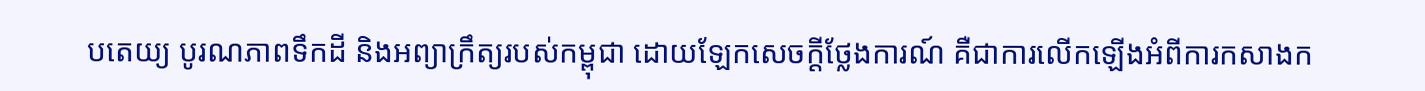បតេយ្យ បូរណភាពទឹកដី និងអព្យាក្រឹត្យរបស់កម្ពុជា ដោយឡែកសេចក្តីថ្លែងការណ៍ គឺជាការលើកឡើងអំពីការកសាងក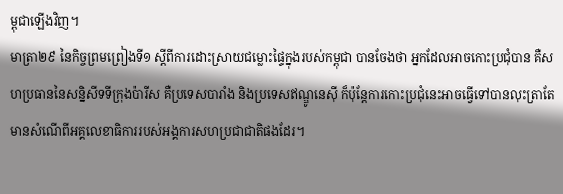ម្ពុជាឡើងវិញ។
មាត្រា២៩ នៃកិច្ចព្រមព្រៀងទី១ ស្ដីពីការដោះស្រាយជម្លោះផ្ទៃក្នុងរបស់កម្ពុជា បានចែងថា អ្នកដែលអាចកោះប្រជុំបាន គឺសហប្រធាននៃសន្និសីទទីក្រុងប៉ារីស គឺប្រទេសបារាំង និងប្រទេសឥណ្ឌូនេស៊ី ក៏ប៉ុន្តែការកោះប្រជុំនេះអាចធ្វើទៅបានលុះត្រាតែមានសំណើពីអគ្គលេខាធិការរបស់អង្គការសហប្រជាជាតិផងដែរ។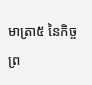មាត្រា៥ នៃកិច្ចព្រ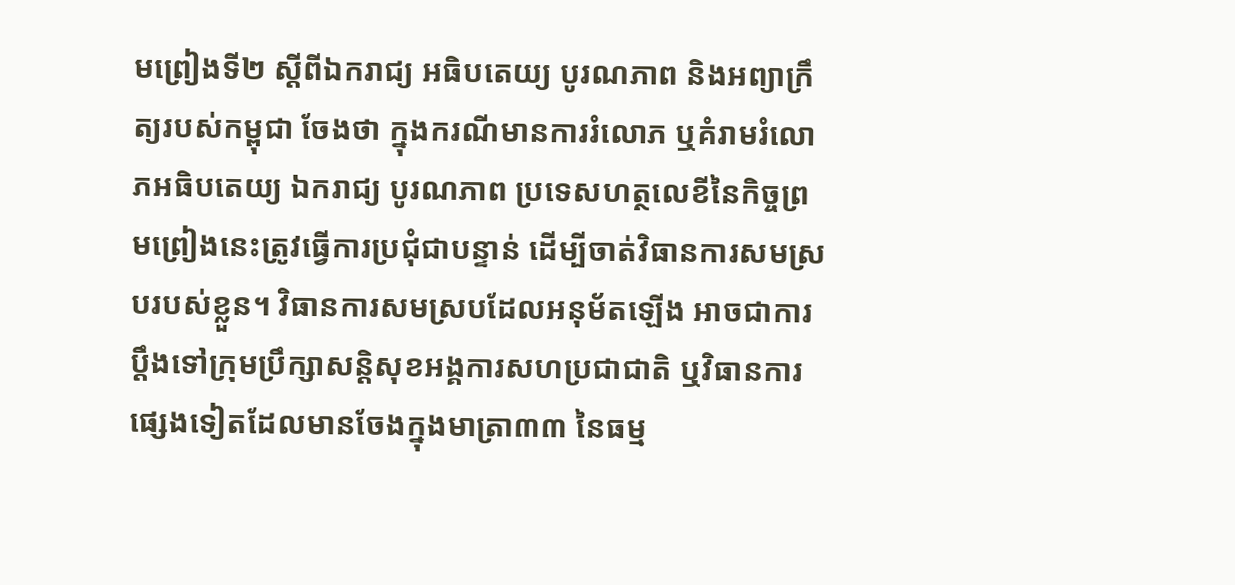មព្រៀងទី២ ស្ដីពីឯករាជ្យ អធិបតេយ្យ បូរណភាព និងអព្យាក្រឹត្យរបស់កម្ពុជា ចែងថា ក្នុងករណីមានការរំលោភ ឬគំរាមរំលោភអធិបតេយ្យ ឯករាជ្យ បូរណភាព ប្រទេសហត្ថលេខីនៃកិច្ចព្រមព្រៀងនេះត្រូវធ្វើការប្រជុំជាបន្ទាន់ ដើម្បីចាត់វិធានការសមស្របរបស់ខ្លួន។ វិធានការសមស្របដែលអនុម័តឡើង អាចជាការប្តឹងទៅក្រុមប្រឹក្សាសន្តិសុខអង្គការសហប្រជាជាតិ ឬវិធានការផ្សេងទៀតដែលមានចែងក្នុងមាត្រា៣៣ នៃធម្ម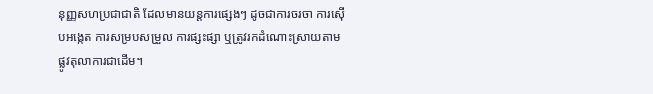នុញ្ញសហប្រជាជាតិ ដែលមានយន្តការផ្សេងៗ ដូចជាការចរចា ការស៊ើបអង្កេត ការសម្របសម្រួល ការផ្សះផ្សា ឬត្រូវរកដំណោះស្រាយតាមផ្លូវតុលាការជាដើម។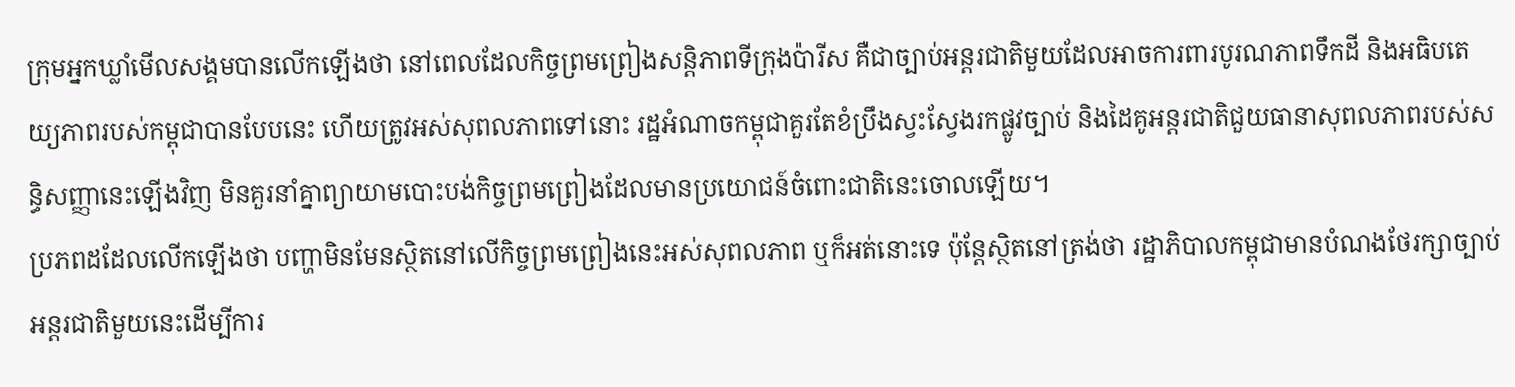ក្រុមអ្នកឃ្លាំមើលសង្គមបានលើកឡើងថា នៅពេលដែលកិច្ចព្រមព្រៀងសន្តិភាពទីក្រុងប៉ារីស គឺជាច្បាប់អន្តរជាតិមួយដែលអាចការពារបូរណភាពទឹកដី និងអធិបតេយ្យភាពរបស់កម្ពុជាបានបែបនេះ ហើយត្រូវអស់សុពលភាពទៅនោះ រដ្ឋអំណាចកម្ពុជាគួរតែខំប្រឹងស្វះស្វែងរកផ្លូវច្បាប់ និងដៃគូអន្តរជាតិជួយធានាសុពលភាពរបស់សន្ធិសញ្ញានេះឡើងវិញ មិនគួរនាំគ្នាព្យាយាមបោះបង់កិច្ចព្រមព្រៀងដែលមានប្រយោជន៍ចំពោះជាតិនេះចោលឡើយ។
ប្រភពដដែលលើកឡើងថា បញ្ហាមិនមែនស្ថិតនៅលើកិច្ចព្រមព្រៀងនេះអស់សុពលភាព ឬក៏អត់នោះទេ ប៉ុន្តែស្ថិតនៅត្រង់ថា រដ្ឋាភិបាលកម្ពុជាមានបំណងថែរក្សាច្បាប់អន្តរជាតិមួយនេះដើម្បីការ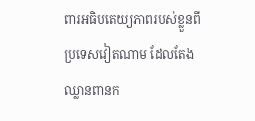ពារអធិបតេយ្យភាពរបស់ខ្លួនពីប្រទេសវៀតណាម ដែលតែងឈ្លានពានក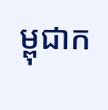ម្ពុជាក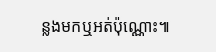ន្លងមកឬអត់ប៉ុណ្ណោះ៕